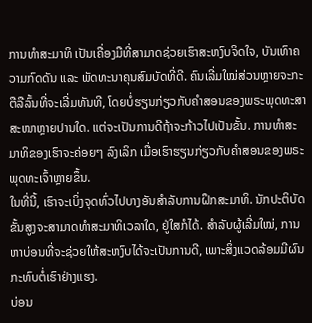ການທຳສະມາທິ ເປັນເຄື່ອງມືທີ່ສາມາດຊ່ວຍເຮົາສະຫງົບຈິດໃຈ, ບັນເທົາຄວາມກົດດັນ ແລະ ພັດທະນາຄຸນສົມບັດທີ່ດີ. ຄົນເລີ່ມໃໝ່ສ່ວນຫຼາຍຈະກະຕືລືລົ້ນທີ່ຈະເລີ່ມທັນທີ, ໂດຍບໍ່ຮຽນກ່ຽວກັບຄຳສອນຂອງພຣະພຸດທະສາສະໜາຫຼາຍປານໃດ. ແຕ່ຈະເປັນການດີຖ້າຈະກ້າວໄປເປັນຂັ້ນ. ການທຳສະມາທິຂອງເຮົາຈະຄ່ອຍໆ ລົງເລິກ ເມື່ອເຮົາຮຽນກ່ຽວກັບຄຳສອນຂອງພຣະພຸດທະເຈົ້າຫຼາຍຂຶ້ນ.
ໃນທີ່ນີ້, ເຮົາຈະເບິ່ງຈຸດທົ່ວໄປບາງອັນສຳລັບການຝຶກສະມາທິ. ນັກປະຕິບັດຂັ້ນສູງຈະສາມາດທຳສະມາທິເວລາໃດ, ຢູ່ໃສກໍໄດ້. ສຳລັບຜູ້ເລີ່ມໃໝ່, ການຫາບ່ອນທີ່ຈະຊ່ວຍໃຫ້ສະຫງົບໄດ້ຈະເປັນການດີ, ເພາະສິ່ງແວດລ້ອມມີຜົນກະທົບຕໍ່ເຮົາຢ່າງແຮງ.
ບ່ອນ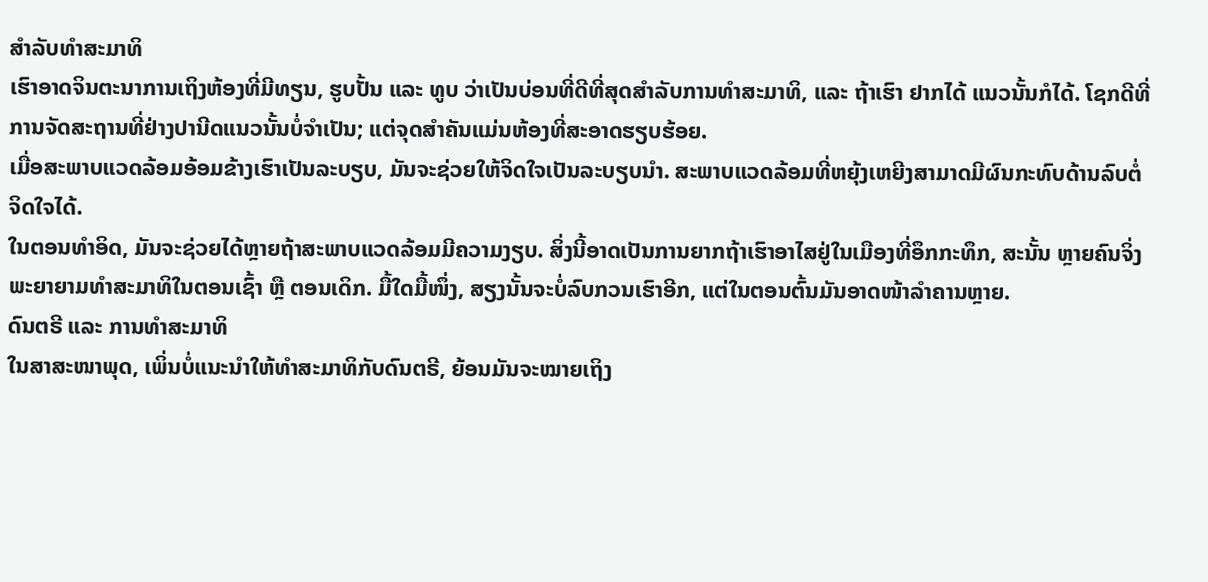ສຳລັບທຳສະມາທິ
ເຮົາອາດຈິນຕະນາການເຖິງຫ້ອງທີ່ມີທຽນ, ຮູບປັ້ນ ແລະ ທູບ ວ່າເປັນບ່ອນທີ່ດີທີ່ສຸດສຳລັບການທຳສະມາທິ, ແລະ ຖ້າເຮົາ ຢາກໄດ້ ແນວນັ້ນກໍໄດ້. ໂຊກດີທີ່ການຈັດສະຖານທີ່ຢ່າງປານີດແນວນັ້ນບໍ່ຈຳເປັນ; ແຕ່ຈຸດສຳຄັນແມ່ນຫ້ອງທີ່ສະອາດຮຽບຮ້ອຍ.
ເມື່ອສະພາບແວດລ້ອມອ້ອມຂ້າງເຮົາເປັນລະບຽບ, ມັນຈະຊ່ວຍໃຫ້ຈິດໃຈເປັນລະບຽບນຳ. ສະພາບແວດລ້ອມທີ່ຫຍຸ້ງເຫຍີງສາມາດມີຜົນກະທົບດ້ານລົບຕໍ່ຈິດໃຈໄດ້.
ໃນຕອນທຳອິດ, ມັນຈະຊ່ວຍໄດ້ຫຼາຍຖ້າສະພາບແວດລ້ອມມີຄວາມງຽບ. ສິ່ງນີ້ອາດເປັນການຍາກຖ້າເຮົາອາໄສຢູ່ໃນເມືອງທີ່ອຶກກະທຶກ, ສະນັ້ນ ຫຼາຍຄົນຈິ່ງພະຍາຍາມທຳສະມາທິໃນຕອນເຊົ້າ ຫຼື ຕອນເດິກ. ມື້ໃດມື້ໜຶ່ງ, ສຽງນັ້ນຈະບໍ່ລົບກວນເຮົາອີກ, ແຕ່ໃນຕອນຕົ້ນມັນອາດໜ້າລຳຄານຫຼາຍ.
ດົນຕຣີ ແລະ ການທຳສະມາທິ
ໃນສາສະໜາພຸດ, ເພິ່ນບໍ່ແນະນຳໃຫ້ທຳສະມາທິກັບດົນຕຣີ, ຍ້ອນມັນຈະໝາຍເຖິງ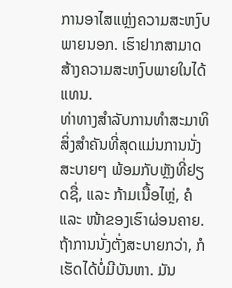ການອາໄສແຫຼ່ງຄວາມສະຫງົບພາຍນອກ. ເຮົາຢາກສາມາດສ້າງຄວາມສະຫງົບພາຍໃນໄດ້ແທນ.
ທ່າທາງສຳລັບການທຳສະມາທິ
ສິ່ງສຳຄັນທີ່ສຸດແມ່ນການນັ່ງສະບາຍໆ ພ້ອມກັບຫຼັງທີ່ຢຽດຊື່, ແລະ ກ້າມເນື້ອໄຫຼ່, ຄໍ ແລະ ໜ້າຂອງເຮົາຜ່ອນຄາຍ. ຖ້າການນັ່ງຕັ່ງສະບາຍກວ່າ, ກໍເຮັດໄດ້ບໍ່ມີບັນຫາ. ມັນ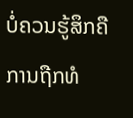ບໍ່ຄວນຮູ້ສຶກຄືການຖືກທໍ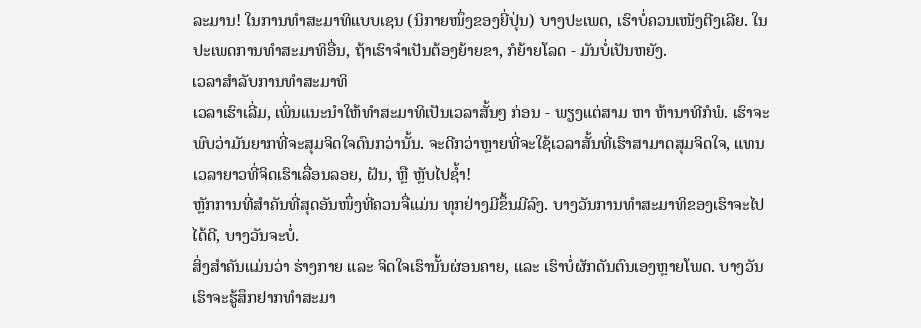ລະມານ! ໃນການທຳສະມາທິແບບເຊນ (ນິກາຍໜຶ່ງຂອງຍີ່ປຸ່ນ) ບາງປະເພດ, ເຮົາບໍ່ຄວນເໜັງຕີງເລີຍ. ໃນປະເພດການທຳສະມາທິອື່ນ, ຖ້າເຮົາຈຳເປັນຕ້ອງຍ້າຍຂາ, ກໍຍ້າຍໂລດ - ມັນບໍ່ເປັນຫຍັງ.
ເວລາສຳລັບການທຳສະມາທິ
ເວລາເຮົາເລີ່ມ, ເພິ່ນແນະນຳໃຫ້ທຳສະມາທິເປັນເວລາສັ້ນໆ ກ່ອນ - ພຽງແຕ່ສາມ ຫາ ຫ້ານາທີກໍພໍ. ເຮົາຈະພົບວ່າມັນຍາກທີ່ຈະສຸມຈິດໃຈດົນກວ່ານັ້ນ. ຈະດີກວ່າຫຼາຍທີ່ຈະໃຊ້ເວລາສັ້ນທີ່ເຮົາສາມາດສຸມຈິດໃຈ, ແທນເວລາຍາວທີ່ຈິດເຮົາເລື່ອນລອຍ, ຝັນ, ຫຼື ຫຼັບໄປຊ້ຳ!
ຫຼັກການທີ່ສຳຄັນທີ່ສຸດອັນໜຶ່ງທີ່ຄວນຈື່ແມ່ນ ທຸກຢ່າງມີຂຶ້ນມີລົງ. ບາງວັນການທຳສະມາທິຂອງເຮົາຈະໄປໄດ້ດີ, ບາງວັນຈະບໍ່.
ສິ່ງສຳຄັນແມ່ນວ່າ ຮ່າງກາຍ ແລະ ຈິດໃຈເຮົານັ້ນຜ່ອນຄາຍ, ແລະ ເຮົາບໍ່ຜັກດັນຕົນເອງຫຼາຍໂພດ. ບາງວັນເຮົາຈະຮູ້ສຶກຢາກທຳສະມາ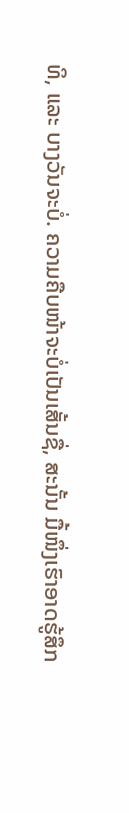ທິ, ແລະ ບາງວັນຈະບໍ່. ຄວາມຄືບໜ້າຈະບໍ່ເປັນເສັ້ນຊື່, ສະນັ້ນ ມື້ໜຶ່ງເຮົາອາດຮູ້ສຶກ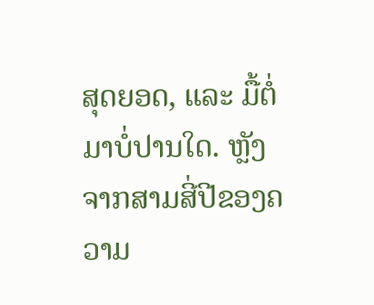ສຸດຍອດ, ແລະ ມື້ຕໍ່ມາບໍ່ປານໃດ. ຫຼັງຈາກສາມສີ່ປີຂອງຄວາມ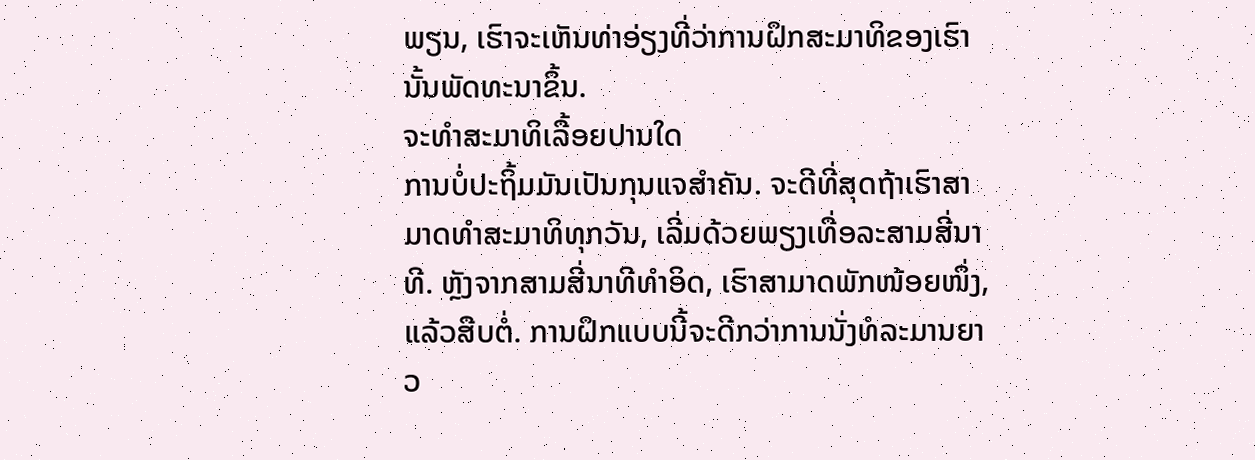ພຽນ, ເຮົາຈະເຫັນທ່າອ່ຽງທີ່ວ່າການຝຶກສະມາທິຂອງເຮົານັ້ນພັດທະນາຂຶ້ນ.
ຈະທຳສະມາທິເລື້ອຍປານໃດ
ການບໍ່ປະຖິ້ມມັນເປັນກຸນແຈສຳຄັນ. ຈະດີທີ່ສຸດຖ້າເຮົາສາມາດທຳສະມາທິທຸກວັນ, ເລີ່ມດ້ວຍພຽງເທື່ອລະສາມສີ່ນາທີ. ຫຼັງຈາກສາມສີ່ນາທີທຳອິດ, ເຮົາສາມາດພັກໜ້ອຍໜຶ່ງ, ແລ້ວສືບຕໍ່. ການຝຶກແບບນີ້ຈະດີກວ່າການນັ່ງທໍລະມານຍາວ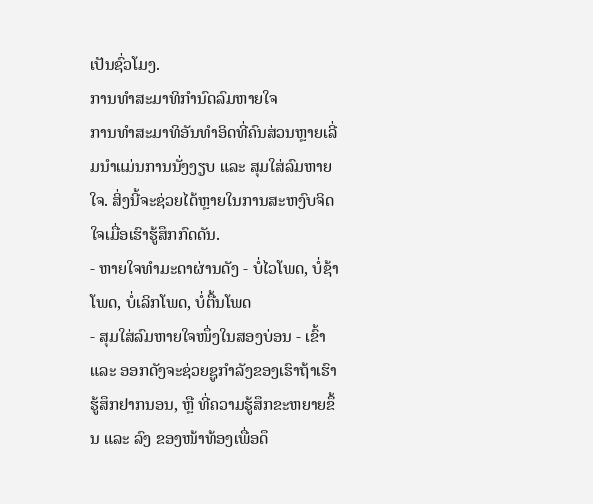ເປັນຊົ່ວໂມງ.
ການທຳສະມາທິກຳນົດລົມຫາຍໃຈ
ການທຳສະມາທິອັນທຳອິດທີ່ຄົນສ່ວນຫຼາຍເລີ່ມນຳແມ່ນການນັ່ງງຽບ ແລະ ສຸມໃສ່ລົມຫາຍໃຈ. ສິ່ງນີ້ຈະຊ່ວຍໄດ້ຫຼາຍໃນການສະຫງົບຈິດໃຈເມື່ອເຮົາຮູ້ສຶກກົດດັນ.
- ຫາຍໃຈທຳມະດາຜ່ານດັງ - ບໍ່ໄວໂພດ, ບໍ່ຊ້າໂພດ, ບໍ່ເລິກໂພດ, ບໍ່ຕື້ນໂພດ
- ສຸມໃສ່ລົມຫາຍໃຈໜຶ່ງໃນສອງບ່ອນ - ເຂົ້າ ແລະ ອອກດັງຈະຊ່ວຍຊູກຳລັງຂອງເຮົາຖ້າເຮົາຮູ້ສຶກຢາກນອນ, ຫຼື ທີ່ຄວາມຮູ້ສຶກຂະຫຍາຍຂຶ້ນ ແລະ ລົງ ຂອງໜ້າທ້ອງເພື່ອດຶ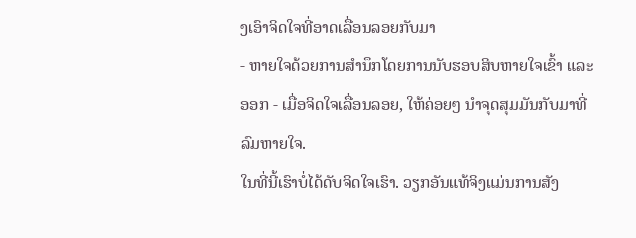ງເອົາຈິດໃຈທີ່ອາດເລື່ອນລອຍກັບມາ
- ຫາຍໃຈດ້ວຍການສຳນຶກໂດຍການນັບຮອບສິບຫາຍໃຈເຂົ້າ ແລະ ອອກ - ເມື່ອຈິດໃຈເລື່ອນລອຍ, ໃຫ້ຄ່ອຍໆ ນຳຈຸດສຸມມັນກັບມາທີ່ລົມຫາຍໃຈ.
ໃນທີ່ນີ້ເຮົາບໍ່ໄດ້ດັບຈິດໃຈເຮົາ. ວຽກອັນແທ້ຈິງແມ່ນການສັງ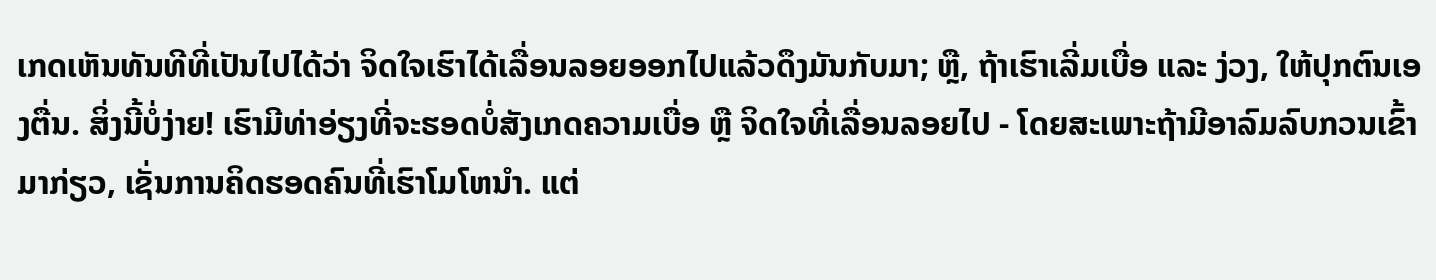ເກດເຫັນທັນທີທີ່ເປັນໄປໄດ້ວ່າ ຈິດໃຈເຮົາໄດ້ເລື່ອນລອຍອອກໄປແລ້ວດຶງມັນກັບມາ; ຫຼື, ຖ້າເຮົາເລີ່ມເບື່ອ ແລະ ງ່ວງ, ໃຫ້ປຸກຕົນເອງຕື່ນ. ສິ່ງນີ້ບໍ່ງ່າຍ! ເຮົາມີທ່າອ່ຽງທີ່ຈະຮອດບໍ່ສັງເກດຄວາມເບື່ອ ຫຼື ຈິດໃຈທີ່ເລື່ອນລອຍໄປ - ໂດຍສະເພາະຖ້າມີອາລົມລົບກວນເຂົ້າມາກ່ຽວ, ເຊັ່ນການຄິດຮອດຄົນທີ່ເຮົາໂມໂຫນຳ. ແຕ່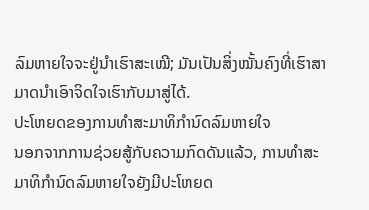ລົມຫາຍໃຈຈະຢູ່ນຳເຮົາສະເໝີ; ມັນເປັນສິ່ງໝັ້ນຄົງທີ່ເຮົາສາມາດນຳເອົາຈິດໃຈເຮົາກັບມາສູ່ໄດ້.
ປະໂຫຍດຂອງການທຳສະມາທິກຳນົດລົມຫາຍໃຈ
ນອກຈາກການຊ່ວຍສູ້ກັບຄວາມກົດດັນແລ້ວ, ການທຳສະມາທິກຳນົດລົມຫາຍໃຈຍັງມີປະໂຫຍດ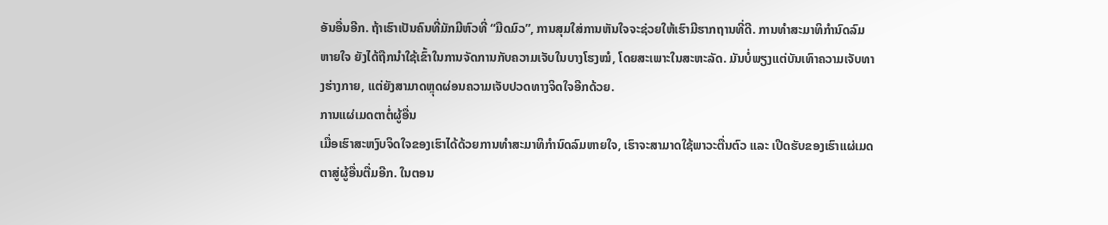ອັນອື່ນອີກ. ຖ້າເຮົາເປັນຄົນທີ່ມັກມີຫົວທີ່ “ມືດມົວ”, ການສຸມໃສ່ການຫັນໃຈຈະຊ່ວຍໃຫ້ເຮົາມີຮາກຖານທີ່ດີ. ການທຳສະມາທິກຳນົດລົມຫາຍໃຈ ຍັງໄດ້ຖືກນຳໃຊ້ເຂົ້າໃນການຈັດການກັບຄວາມເຈັບໃນບາງໂຮງໝໍ, ໂດຍສະເພາະໃນສະຫະລັດ. ມັນບໍ່ພຽງແຕ່ບັນເທົາຄວາມເຈັບທາງຮ່າງກາຍ, ແຕ່ຍັງສາມາດຫຼຸດຜ່ອນຄວາມເຈັບປວດທາງຈິດໃຈອີກດ້ວຍ.
ການແຜ່ເມດຕາຕໍ່ຜູ້ອື່ນ
ເມື່ອເຮົາສະຫງົບຈິດໃຈຂອງເຮົາໄດ້ດ້ວຍການທຳສະມາທິກຳນົດລົມຫາຍໃຈ, ເຮົາຈະສາມາດໃຊ້ພາວະຕື່ນຕົວ ແລະ ເປີດຮັບຂອງເຮົາແຜ່ເມດຕາສູ່ຜູ້ອື່ນຕື່ມອີກ. ໃນຕອນ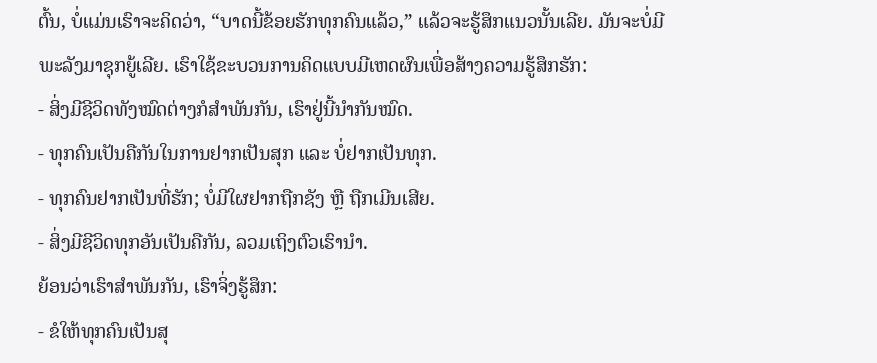ຕົ້ນ, ບໍ່ແມ່ນເຮົາຈະຄິດວ່າ, “ບາດນີ້ຂ້ອຍຮັກທຸກຄົນແລ້ວ,” ແລ້ວຈະຮູ້ສຶກແນວນັ້ນເລີຍ. ມັນຈະບໍ່ມີພະລັງມາຊຸກຍູ້ເລີຍ. ເຮົາໃຊ້ຂະບວນການຄິດແບບມີເຫດຜົນເພື່ອສ້າງຄວາມຮູ້ສຶກຮັກ:
- ສິ່ງມີຊີວິດທັງໝົດຕ່າງກໍສຳພັນກັນ, ເຮົາຢູ່ນີ້ນຳກັນໝົດ.
- ທຸກຄົນເປັນຄືກັນໃນການຢາກເປັນສຸກ ແລະ ບໍ່ຢາກເປັນທຸກ.
- ທຸກຄົນຢາກເປັນທີ່ຮັກ; ບໍ່ມີໃຜຢາກຖືກຊັງ ຫຼື ຖືກເມີນເສີຍ.
- ສິ່ງມີຊີວິດທຸກອັນເປັນຄືກັນ, ລວມເຖິງຕົວເຮົານຳ.
ຍ້ອນວ່າເຮົາສຳພັນກັນ, ເຮົາຈິ່ງຮູ້ສຶກ:
- ຂໍໃຫ້ທຸກຄົນເປັນສຸ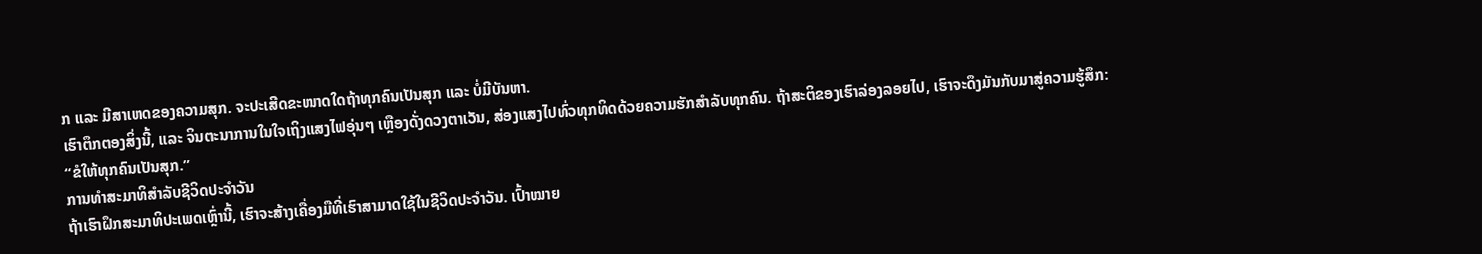ກ ແລະ ມີສາເຫດຂອງຄວາມສຸກ. ຈະປະເສີດຂະໜາດໃດຖ້າທຸກຄົນເປັນສຸກ ແລະ ບໍ່ມີບັນຫາ.
ເຮົາຕຶກຕອງສິ່ງນີ້, ແລະ ຈິນຕະນາການໃນໃຈເຖິງແສງໄຟອຸ່ນໆ ເຫຼືອງດັ່ງດວງຕາເວັນ, ສ່ອງແສງໄປທົ່ວທຸກທິດດ້ວຍຄວາມຮັກສຳລັບທຸກຄົນ. ຖ້າສະຕິຂອງເຮົາລ່ອງລອຍໄປ, ເຮົາຈະດຶງມັນກັບມາສູ່ຄວາມຮູ້ສຶກ: “ຂໍໃຫ້ທຸກຄົນເປັນສຸກ.”
ການທຳສະມາທິສຳລັບຊີວິດປະຈຳວັນ
ຖ້າເຮົາຝຶກສະມາທິປະເພດເຫຼົ່ານີ້, ເຮົາຈະສ້າງເຄື່ອງມືທີ່ເຮົາສາມາດໃຊ້ໃນຊີວິດປະຈຳວັນ. ເປົ້າໝາຍ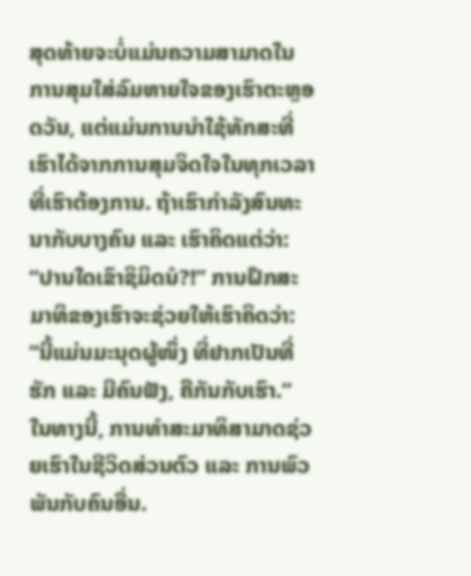ສຸດທ້າຍຈະບໍ່ແມ່ນຄວາມສາມາດໃນການສຸມໃສ່ລົມຫາຍໃຈຂອງເຮົາຕະຫຼອດວັນ, ແຕ່ແມ່ນການນຳໃຊ້ທັກສະທີ່ເຮົາໄດ້ຈາກການສຸມຈິດໃຈໃນທຸກເວລາທີ່ເຮົາຕ້ອງການ. ຖ້າເຮົາກຳລັງສົນທະນາກັບບາງຄົນ ແລະ ເຮົາຄິດແຕ່ວ່າ: “ປານໃດເຂົາຊິມິດນໍ?!” ການຝຶກສະມາທິຂອງເຮົາຈະຊ່ວຍໃຫ້ເຮົາຄິດວ່າ: “ນີ້ແມ່ນມະນຸດຜູ້ໜຶ່ງ ທີ່ຢາກເປັນທີ່ຮັກ ແລະ ມີຄົນຟັງ, ຄືກັນກັບເຮົາ.” ໃນທາງນີ້, ການທຳສະມາທິສາມາດຊ່ວຍເຮົາໃນຊີວິດສ່ວນຕົວ ແລະ ການພົວພັນກັບຄົນອື່ນ.